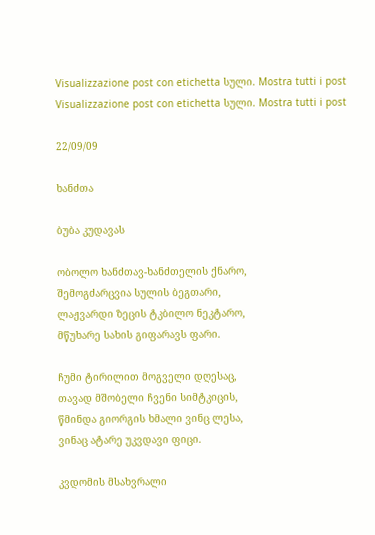Visualizzazione post con etichetta სული. Mostra tutti i post
Visualizzazione post con etichetta სული. Mostra tutti i post

22/09/09

ხანძთა

ბუბა კუდავას

ობოლო ხანძთავ-ხანძთელის ქნარო,
შემოგძარცვია სულის ბეგთარი,
ლაჟვარდი ზეცის ტკბილო ნეკტარო,
მწუხარე სახის გიფარავს ფარი.

ჩუმი ტირილით მოგველი დღესაც,
თავად მშობელი ჩვენი სიმტკიცის,
წმინდა გიორგის ხმალი ვინც ლესა,
ვინაც ატარე უკვდავი ფიცი.

კვდომის მსახვრალი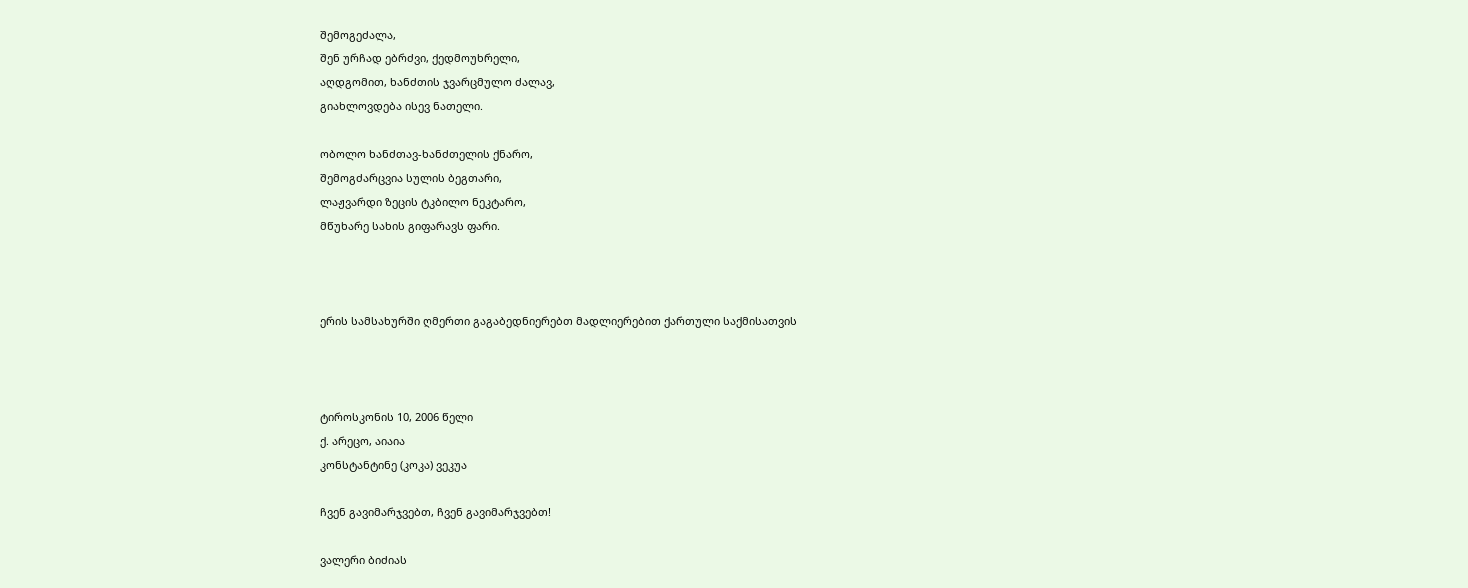შემოგეძალა,
შენ ურჩად ებრძვი, ქედმოუხრელი,
აღდგომით, ხანძთის ჯვარცმულო ძალავ,
გიახლოვდება ისევ ნათელი.

ობოლო ხანძთავ-ხანძთელის ქნარო,
შემოგძარცვია სულის ბეგთარი,
ლაჟვარდი ზეცის ტკბილო ნეკტარო,
მწუხარე სახის გიფარავს ფარი.



ერის სამსახურში ღმერთი გაგაბედნიერებთ მადლიერებით ქართული საქმისათვის



ტიროსკონის 10, 2006 წელი
ქ. არეცო, აიაია
კონსტანტინე (კოკა) ვეკუა

ჩვენ გავიმარჯვებთ, ჩვენ გავიმარჯვებთ!

ვალერი ბიძიას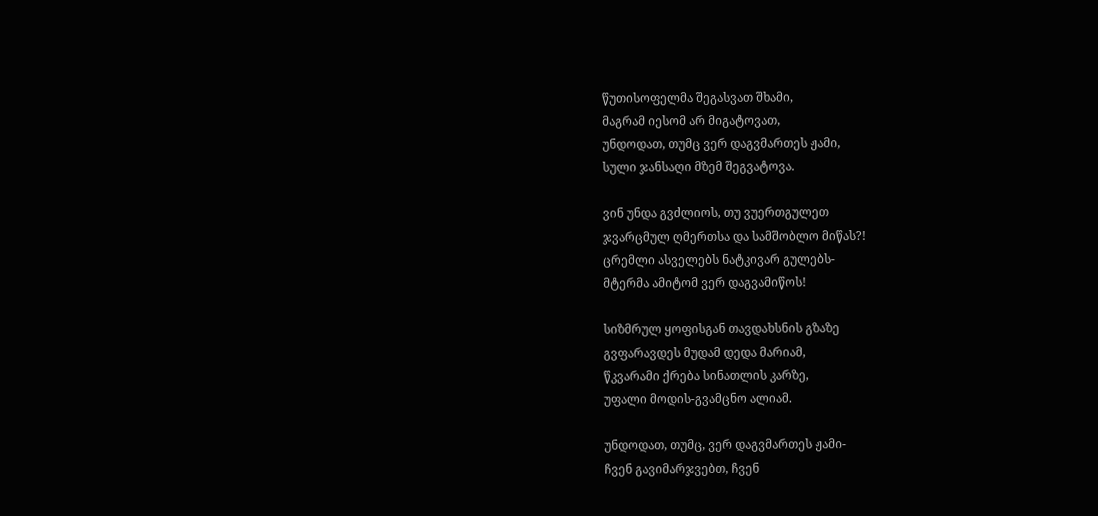წუთისოფელმა შეგასვათ შხამი,
მაგრამ იესომ არ მიგატოვათ,
უნდოდათ, თუმც ვერ დაგვმართეს ჟამი,
სული ჯანსაღი მზემ შეგვატოვა.

ვინ უნდა გვძლიოს, თუ ვუერთგულეთ
ჯვარცმულ ღმერთსა და სამშობლო მიწას?!
ცრემლი ასველებს ნატკივარ გულებს-
მტერმა ამიტომ ვერ დაგვამიწოს!

სიზმრულ ყოფისგან თავდახსნის გზაზე
გვფარავდეს მუდამ დედა მარიამ,
წკვარამი ქრება სინათლის კარზე,
უფალი მოდის-გვამცნო ალიამ.

უნდოდათ, თუმც, ვერ დაგვმართეს ჟამი-
ჩვენ გავიმარჯვებთ, ჩვენ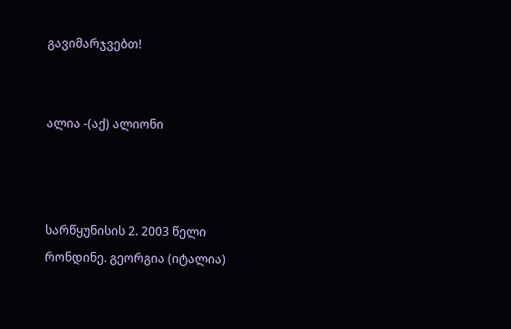გავიმარჯვებთ!


ალია -(აქ) ალიონი



სარწყუნისის 2. 2003 წელი
რონდინე. გეორგია (იტალია)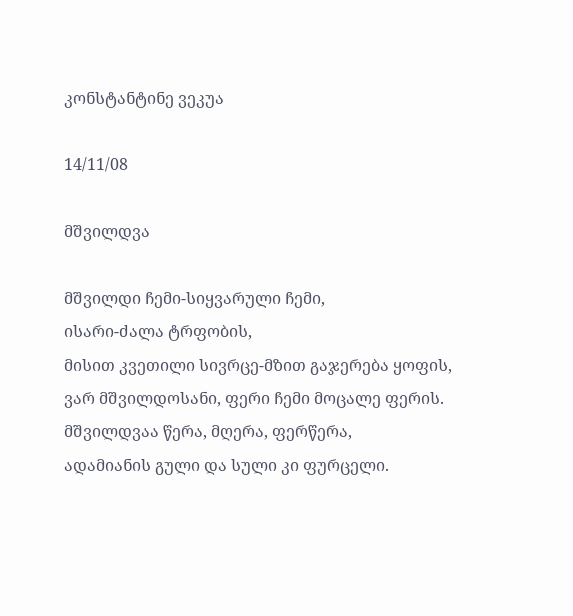კონსტანტინე ვეკუა

14/11/08

მშვილდვა

მშვილდი ჩემი-სიყვარული ჩემი,
ისარი-ძალა ტრფობის,
მისით კვეთილი სივრცე-მზით გაჯერება ყოფის,
ვარ მშვილდოსანი, ფერი ჩემი მოცალე ფერის.
მშვილდვაა წერა, მღერა, ფერწერა,
ადამიანის გული და სული კი ფურცელი.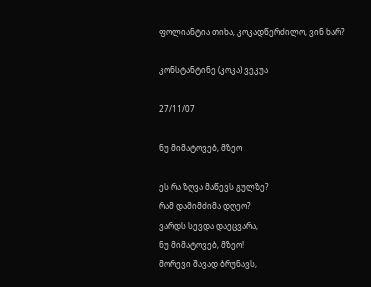ფოლიანტია თიხა, კოკადწერძილო, ვინ ხარ?

კონსტანტინე (კოკა) ვეკუა

27/11/07

ნუ მიმატოვებ, მზეო

ეს რა ზღვა მაწევს გულზე?
რამ დამიმძიმა დღეო?
ვარდს სევდა დაეცვარა,
ნუ მიმატოვებ, მზეო!
მორევი შავად ბრუნავს,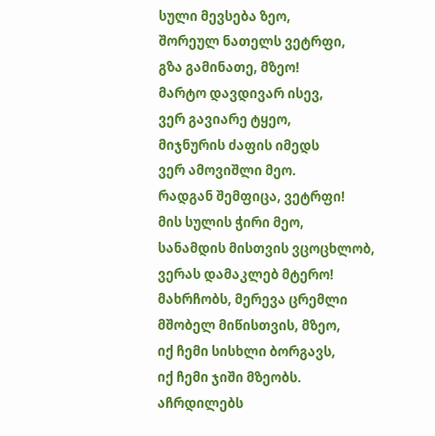სული მევსება ზეო,
შორეულ ნათელს ვეტრფი,
გზა გამინათე, მზეო!
მარტო დავდივარ ისევ,
ვერ გავიარე ტყეო,
მიჯნურის ძაფის იმედს
ვერ ამოვიშლი მეო.
რადგან შემფიცა, ვეტრფი!
მის სულის ჭირი მეო,
სანამდის მისთვის ვცოცხლობ,
ვერას დამაკლებ მტერო!
მახრჩობს, მერევა ცრემლი
მშობელ მიწისთვის, მზეო,
იქ ჩემი სისხლი ბორგავს,
იქ ჩემი ჯიში მზეობს.
აჩრდილებს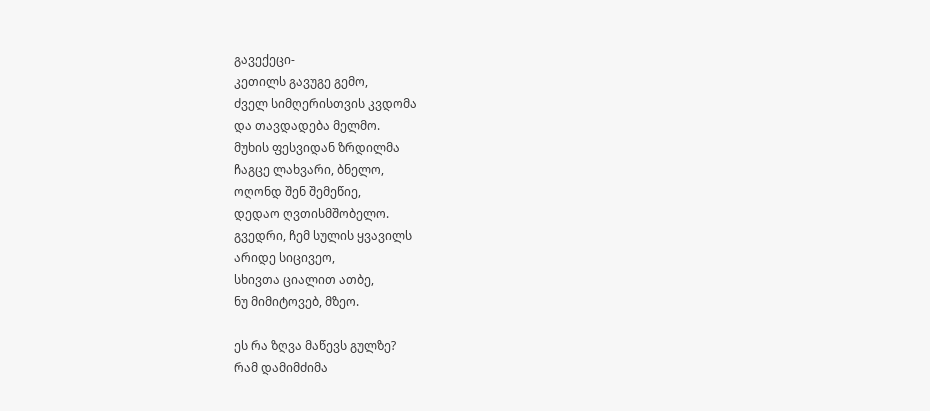გავექეცი-
კეთილს გავუგე გემო,
ძველ სიმღერისთვის კვდომა
და თავდადება მელმო.
მუხის ფესვიდან ზრდილმა
ჩაგცე ლახვარი, ბნელო,
ოღონდ შენ შემეწიე,
დედაო ღვთისმშობელო.
გვედრი, ჩემ სულის ყვავილს
არიდე სიცივეო,
სხივთა ციალით ათბე,
ნუ მიმიტოვებ, მზეო.

ეს რა ზღვა მაწევს გულზე?
რამ დამიმძიმა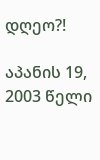დღეო?!

აპანის 19, 2003 წელი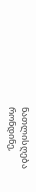ნათლისღება
რონდინე,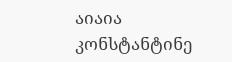აიაია
კონსტანტინე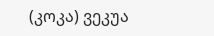(კოკა) ვეკუა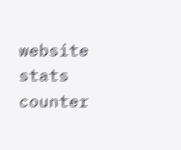website stats
counter